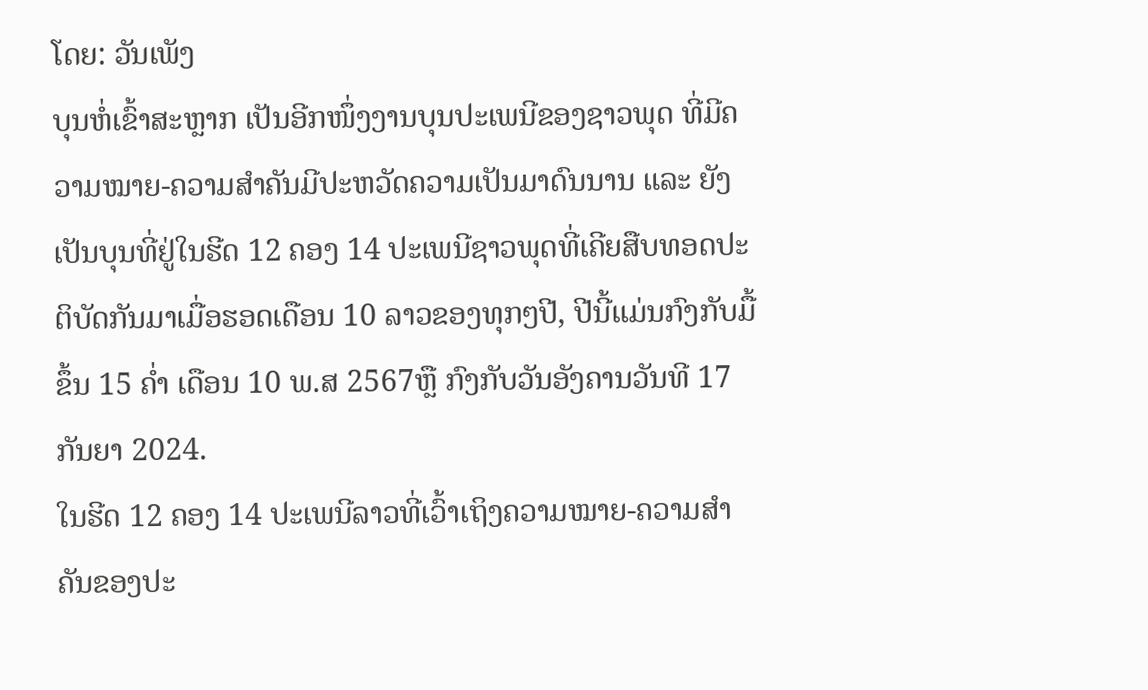ໂດຍ: ວັນເພັງ
ບຸນຫໍ່ເຂົ້າສະຫຼາກ ເປັນອີກໜຶ່ງງານບຸນປະເພນີຂອງຊາວພຸດ ທີ່ມີຄວາມໝາຍ-ຄວາມສຳຄັນມີປະຫວັດຄວາມເປັນມາດົນນານ ແລະ ຍັງເປັນບຸນທີ່ຢູ່ໃນຮີດ 12 ຄອງ 14 ປະເພນີຊາວພຸດທີ່ເຄີຍສືບທອດປະຕິບັດກັນມາເມື່ອຮອດເດືອນ 10 ລາວຂອງທຸກໆປີ, ປີນີ້ແມ່ນກົງກັບມື້ຂຶ້ນ 15 ຄໍ່າ ເດືອນ 10 ພ.ສ 2567ຫຼື ກົງກັບວັນອັງຄານວັນທີ 17ກັນຍາ 2024.
ໃນຮີດ 12 ຄອງ 14 ປະເພນີລາວທີ່ເວົ້າເຖິງຄວາມໝາຍ-ຄວາມສຳຄັນຂອງປະ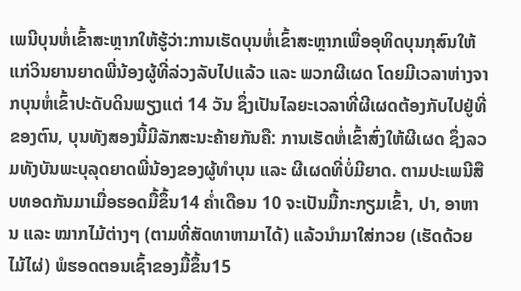ເພນີບຸນຫໍ່ເຂົ້າສະຫຼາກໃຫ້ຮູ້ວ່າ:ການເຮັດບຸນຫໍ່ເຂົ້າສະຫຼາກເພື່ອອຸທິດບຸນກຸສົນໃຫ້ແກ່ວິນຍານຍາດພີ່ນ້ອງຜູ້ທີ່ລ່ວງລັບໄປແລ້ວ ແລະ ພວກຜີເຜດ ໂດຍມີເວລາຫ່າງຈາກບຸນຫໍ່ເຂົ້າປະດັບດິນພຽງແຕ່ 14 ວັນ ຊຶ່ງເປັນໄລຍະເວລາທີ່ຜີເຜດຕ້ອງກັບໄປຢູ່ທີ່ຂອງຕົນ, ບຸນທັງສອງນີ້ມີລັກສະນະຄ້າຍກັນຄື: ການເຮັດຫໍ່ເຂົ້າສົ່ງໃຫ້ຜີເຜດ ຊຶ່ງລວມທັງບັນພະບຸລຸດຍາດພີ່ນ້ອງຂອງຜູ້ທໍາບຸນ ແລະ ຜີເຜດທີ່ບໍ່ມີຍາດ. ຕາມປະເພນີສືບທອດກັນມາເມື່ອຮອດມື້ຂຶ້ນ14 ຄໍ່າເດືອນ 10 ຈະເປັນມື້ກະກຽມເຂົ້າ, ປາ, ອາຫານ ແລະ ໝາກໄມ້ຕ່າງໆ (ຕາມທີ່ສັດທາຫາມາໄດ້) ແລ້ວນໍາມາໃສ່ກວຍ (ເຮັດດ້ວຍໄມ້ໄຜ່) ພໍຮອດຕອນເຊົ້າຂອງມື້ຂຶ້ນ15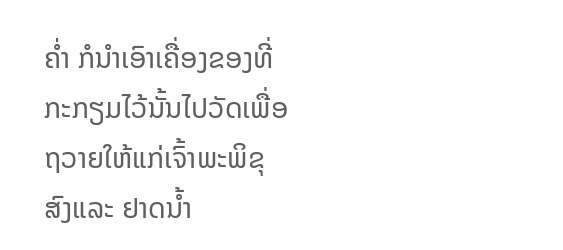ຄໍ່າ ກໍນໍາເອົາເຄື່ອງຂອງທີ່ກະກຽມໄວ້ນັ້ນໄປວັດເພື່ອຖວາຍໃຫ້ແກ່ເຈົ້າພະພິຂຸສົງແລະ ຢາດນໍ້າ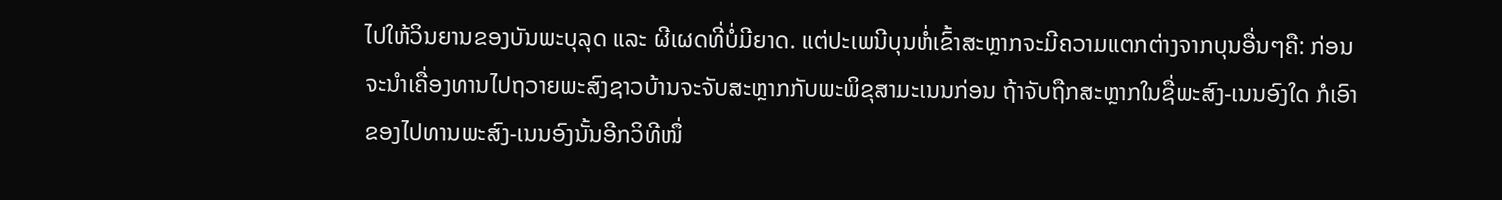ໄປໃຫ້ວິນຍານຂອງບັນພະບຸລຸດ ແລະ ຜີເຜດທີ່ບໍ່ມີຍາດ. ແຕ່ປະເພນີບຸນຫໍ່ເຂົ້າສະຫຼາກຈະມີຄວາມແຕກຕ່າງຈາກບຸນອື່ນໆຄື: ກ່ອນຈະນໍາເຄື່ອງທານໄປຖວາຍພະສົງຊາວບ້ານຈະຈັບສະຫຼາກກັບພະພິຂຸສາມະເນນກ່ອນ ຖ້າຈັບຖືກສະຫຼາກໃນຊື່ພະສົງ-ເນນອົງໃດ ກໍເອົາຂອງໄປທານພະສົງ-ເນນອົງນັ້ນອີກວິທີໜຶ່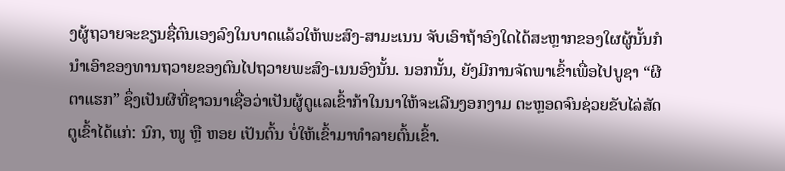ງຜູ້ຖວາຍຈະຂຽນຊື່ຕົນເອງລົງໃນບາດແລ້ວໃຫ້ພະສົງ-ສາມະເນນ ຈັບເອົາຖ້າອົງໃດໄດ້ສະຫຼາກຂອງໃຜຜູ້ນັ້ນກໍນໍາເອົາຂອງທານຖວາຍຂອງຕົນໄປຖວາຍພະສົງ-ເນນອົງນັ້ນ. ນອກນັ້ນ, ຍັງມີການຈັດພາເຂົ້າເພື່ອໄປບູຊາ “ຜີຕາແຮກ” ຊຶ່ງເປັນຜີທີ່ຊາວນາເຊື່ອວ່າເປັນຜູ້ດູແລເຂົ້າກ້າໃນນາໃຫ້ຈະເລີນງອກງາມ ຕະຫຼອດຈົນຊ່ວຍຂັບໄລ່ສັດຕູເຂົ້າໄດ້ແກ່: ນົກ, ໜູ ຫຼື ຫອຍ ເປັນຕົ້ນ ບໍ່ໃຫ້ເຂົ້າມາທຳລາຍຕົ້ນເຂົ້າ.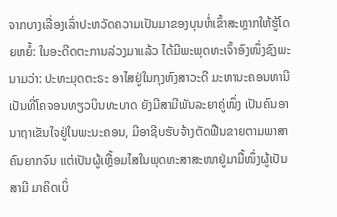ຈາກບາງເລື່ອງເລົ່າປະຫວັດຄວາມເປັນມາຂອງບຸນຫໍ່ເຂົ້າສະຫຼາກໃຫ້ຮູ້ໂດຍຫຍໍ້: ໃນອະດີດຕະການລ່ວງມາແລ້ວ ໄດ້ມີພະພຸດທະເຈົ້າອົງໜຶ່ງຊົງພະນາມວ່າ: ປະທະມຸດຕະຣະ ອາໄສຢູ່ໃນກຸງຫົງສາວະດີ ມະຫານະຄອນທານີ ເປັນທີ່ໂຄຈອນທຽວບິນທະບາດ ຍັງມີສາມີພັນລະຍາຄູ່ໜຶ່ງ ເປັນຄົນອານາຖາເຂັນໃຈຢູ່ໃນພະນະຄອນ, ມີອາຊີບຮັບຈ້າງຕັດຟືນຂາຍຕາມພາສາຄົນຍາກຈົນ ແຕ່ເປັນຜູ້ເຫຼື້ອມໄສໃນພຸດທະສາສະໜາຢູ່ມາມື້ໜຶ່ງຜູ້ເປັນສາມີ ມາຄິດເບິ່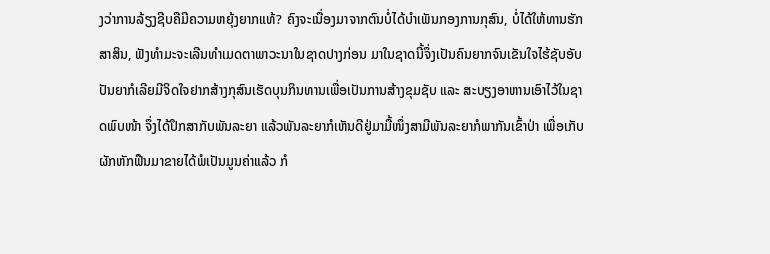ງວ່າການລ້ຽງຊີບຄືມີຄວາມຫຍຸ້ງຍາກແທ້? ຄົງຈະເນື່ອງມາຈາກຕົນບໍ່ໄດ້ບໍາເພັນກອງການກຸສົນ, ບໍ່ໄດ້ໃຫ້ທານຮັກສາສິນ, ຟັງທໍາມະຈະເລີນທໍາເມດຕາພາວະນາໃນຊາດປາງກ່ອນ ມາໃນຊາດນີ້ຈຶ່ງເປັນຄົນຍາກຈົນເຂັນໃຈໄຮ້ຊັບອັບປັນຍາກໍເລີຍມີຈິດໃຈຢາກສ້າງກຸສົນເຮັດບຸນກິນທານເພື່ອເປັນການສ້າງຂຸມຊັບ ແລະ ສະບຽງອາຫານເອົາໄວ້ໃນຊາດພົບໜ້າ ຈຶ່ງໄດ້ປຶກສາກັບພັນລະຍາ ແລ້ວພັນລະຍາກໍເຫັນດີຢູ່ມາມື້ໜຶ່ງສາມີພັນລະຍາກໍພາກັນເຂົ້າປ່າ ເພື່ອເກັບຜັກຫັກຟືນມາຂາຍໄດ້ພໍເປັນມູນຄ່າແລ້ວ ກໍ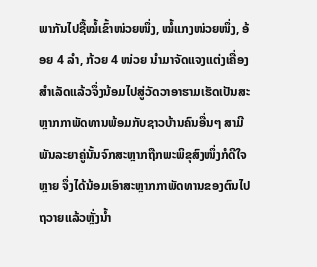ພາກັນໄປຊື້ໝໍ້ເຂົ້າໜ່ວຍໜຶ່ງ, ໝໍ້ແກງໜ່ວຍໜຶ່ງ, ອ້ອຍ 4 ລໍາ, ກ້ວຍ 4 ໜ່ວຍ ນໍາມາຈັດແຈງແຕ່ງເຄື່ອງສໍາເລັດແລ້ວຈຶ່ງນ້ອມໄປສູ່ວັດວາອາຮາມເຮັດເປັນສະຫຼາກກາພັດທານພ້ອມກັບຊາວບ້ານຄົນອື່ນໆ ສາມີພັນລະຍາຄູ່ນັ້ນຈົກສະຫຼາກຖືກພະພິຂຸສົງໜຶ່ງກໍດີໃຈຫຼາຍ ຈຶ່ງໄດ້ນ້ອມເອົາສະຫຼາກກາພັດທານຂອງຕົນໄປຖວາຍແລ້ວຫຼັ່ງນໍ້າ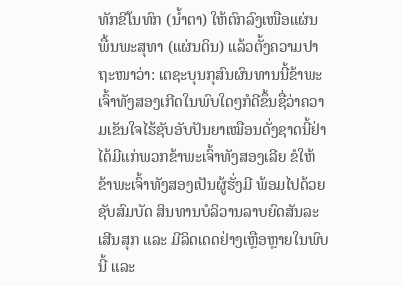ທັກຂີໂນທົກ (ນໍ້າຕາ) ໃຫ້ຕົກລົງເໜືອແຜ່ນພື້ນພະສຸທາ (ແຜ່ນດິນ) ແລ້ວຕັ້ງຄວາມປາຖະໜາວ່າ: ເຕຊະບຸນກຸສົນຜົນທານນີ້ຂ້າພະເຈົ້າທັງສອງເກີດໃນພົບໃດໆກໍດີຂຶ້ນຊື່ວ່າຄວາມເຂັນໃຈໄຮ້ຊັບອັບປັນຍາເໝືອນດັ່ງຊາດນີ້ຢ່າໄດ້ມີແກ່ພວກຂ້າພະເຈົ້າທັງສອງເລີຍ ຂໍໃຫ້ຂ້າພະເຈົ້າທັງສອງເປັນຜູ້ຮັ່ງມີ ພ້ອມໄປດ້ວຍຊັບສົມບັດ ສິນທານບໍລິວານລາບຍົດສັນລະເສີນສຸກ ແລະ ມີລິດເດດຢ່າງເຫຼືອຫຼາຍໃນພົບນີ້ ແລະ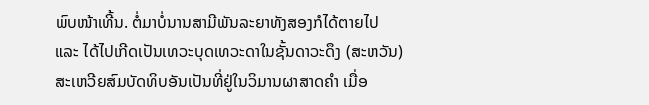ພົບໜ້າເທີ້ນ. ຕໍ່ມາບໍ່ນານສາມີພັນລະຍາທັງສອງກໍໄດ້ຕາຍໄປ ແລະ ໄດ້ໄປເກີດເປັນເທວະບຸດເທວະດາໃນຊັ້ນດາວະດຶງ (ສະຫວັນ)ສະເຫວີຍສົມບັດທິບອັນເປັນທີ່ຢູ່ໃນວິມານຜາສາດຄໍາ ເມື່ອ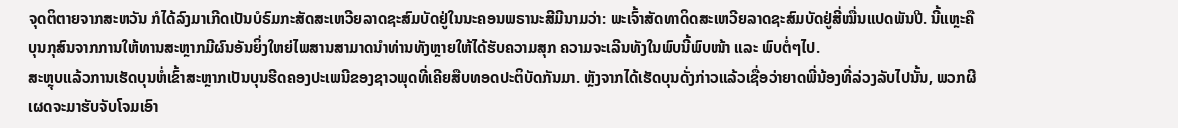ຈຸດຕິຕາຍຈາກສະຫວັນ ກໍໄດ້ລົງມາເກີດເປັນບໍຣົມກະສັດສະເຫວີຍລາດຊະສົມບັດຢູ່ໃນນະຄອນພຣານະສີມີນາມວ່າ: ພະເຈົ້າສັດທາດິດສະເຫວີຍລາດຊະສົມບັດຢູ່ສີ່ໝື່ນແປດພັນປີ. ນີ້ແຫຼະຄືບຸນກຸສົນຈາກການໃຫ້ທານສະຫຼາກມີຜົນອັນຍິ່ງໃຫຍ່ໄພສານສາມາດນໍາທ່ານທັງຫຼາຍໃຫ້ໄດ້ຮັບຄວາມສຸກ ຄວາມຈະເລີນທັງໃນພົບນີ້ພົບໜ້າ ແລະ ພົບຕໍ່ໆໄປ.
ສະຫຼຸບແລ້ວການເຮັດບຸນຫໍ່ເຂົ້າສະຫຼາກເປັນບຸນຮີດຄອງປະເພນີຂອງຊາວພຸດທີ່ເຄີຍສືບທອດປະຕິບັດກັນມາ. ຫຼັງຈາກໄດ້ເຮັດບຸນດັ່ງກ່າວແລ້ວເຊື່ອວ່າຍາດພີ່ນ້ອງທີ່ລ່ວງລັບໄປນັ້ນ, ພວກຜີເຜດຈະມາຮັບຈັບໂຈມເອົາ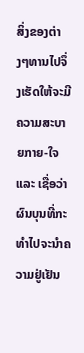ສິ່ງຂອງຕ່າງໆທານໄປຈຶ່ງເຮັດໃຫ້ຈະມີຄວາມສະບາຍກາຍ-ໃຈ ແລະ ເຊື່ອວ່າຜົນບຸນທີ່ກະທຳໄປຈະນຳຄວາມຢູ່ເຢັນ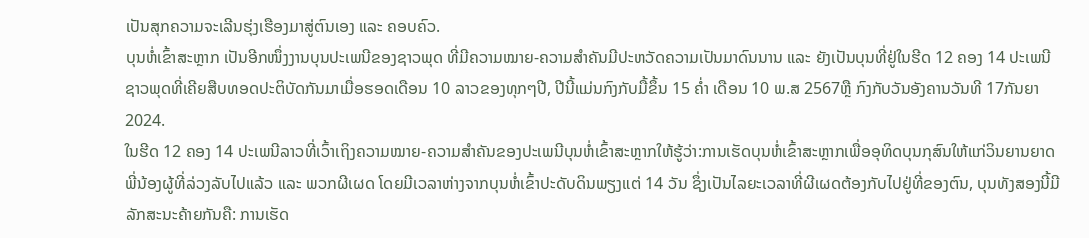ເປັນສຸກຄວາມຈະເລີນຮຸ່ງເຮືອງມາສູ່ຕົນເອງ ແລະ ຄອບຄົວ.
ບຸນຫໍ່ເຂົ້າສະຫຼາກ ເປັນອີກໜຶ່ງງານບຸນປະເພນີຂອງຊາວພຸດ ທີ່ມີຄວາມໝາຍ-ຄວາມສຳຄັນມີປະຫວັດຄວາມເປັນມາດົນນານ ແລະ ຍັງເປັນບຸນທີ່ຢູ່ໃນຮີດ 12 ຄອງ 14 ປະເພນີຊາວພຸດທີ່ເຄີຍສືບທອດປະຕິບັດກັນມາເມື່ອຮອດເດືອນ 10 ລາວຂອງທຸກໆປີ, ປີນີ້ແມ່ນກົງກັບມື້ຂຶ້ນ 15 ຄໍ່າ ເດືອນ 10 ພ.ສ 2567ຫຼື ກົງກັບວັນອັງຄານວັນທີ 17ກັນຍາ 2024.
ໃນຮີດ 12 ຄອງ 14 ປະເພນີລາວທີ່ເວົ້າເຖິງຄວາມໝາຍ-ຄວາມສຳຄັນຂອງປະເພນີບຸນຫໍ່ເຂົ້າສະຫຼາກໃຫ້ຮູ້ວ່າ:ການເຮັດບຸນຫໍ່ເຂົ້າສະຫຼາກເພື່ອອຸທິດບຸນກຸສົນໃຫ້ແກ່ວິນຍານຍາດພີ່ນ້ອງຜູ້ທີ່ລ່ວງລັບໄປແລ້ວ ແລະ ພວກຜີເຜດ ໂດຍມີເວລາຫ່າງຈາກບຸນຫໍ່ເຂົ້າປະດັບດິນພຽງແຕ່ 14 ວັນ ຊຶ່ງເປັນໄລຍະເວລາທີ່ຜີເຜດຕ້ອງກັບໄປຢູ່ທີ່ຂອງຕົນ, ບຸນທັງສອງນີ້ມີລັກສະນະຄ້າຍກັນຄື: ການເຮັດ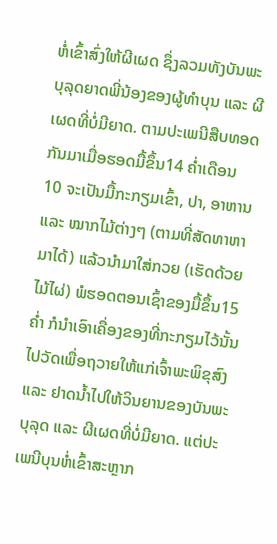ຫໍ່ເຂົ້າສົ່ງໃຫ້ຜີເຜດ ຊຶ່ງລວມທັງບັນພະບຸລຸດຍາດພີ່ນ້ອງຂອງຜູ້ທໍາບຸນ ແລະ ຜີເຜດທີ່ບໍ່ມີຍາດ. ຕາມປະເພນີສືບທອດກັນມາເມື່ອຮອດມື້ຂຶ້ນ14 ຄໍ່າເດືອນ 10 ຈະເປັນມື້ກະກຽມເຂົ້າ, ປາ, ອາຫານ ແລະ ໝາກໄມ້ຕ່າງໆ (ຕາມທີ່ສັດທາຫາມາໄດ້) ແລ້ວນໍາມາໃສ່ກວຍ (ເຮັດດ້ວຍໄມ້ໄຜ່) ພໍຮອດຕອນເຊົ້າຂອງມື້ຂຶ້ນ15ຄໍ່າ ກໍນໍາເອົາເຄື່ອງຂອງທີ່ກະກຽມໄວ້ນັ້ນໄປວັດເພື່ອຖວາຍໃຫ້ແກ່ເຈົ້າພະພິຂຸສົງແລະ ຢາດນໍ້າໄປໃຫ້ວິນຍານຂອງບັນພະບຸລຸດ ແລະ ຜີເຜດທີ່ບໍ່ມີຍາດ. ແຕ່ປະເພນີບຸນຫໍ່ເຂົ້າສະຫຼາກ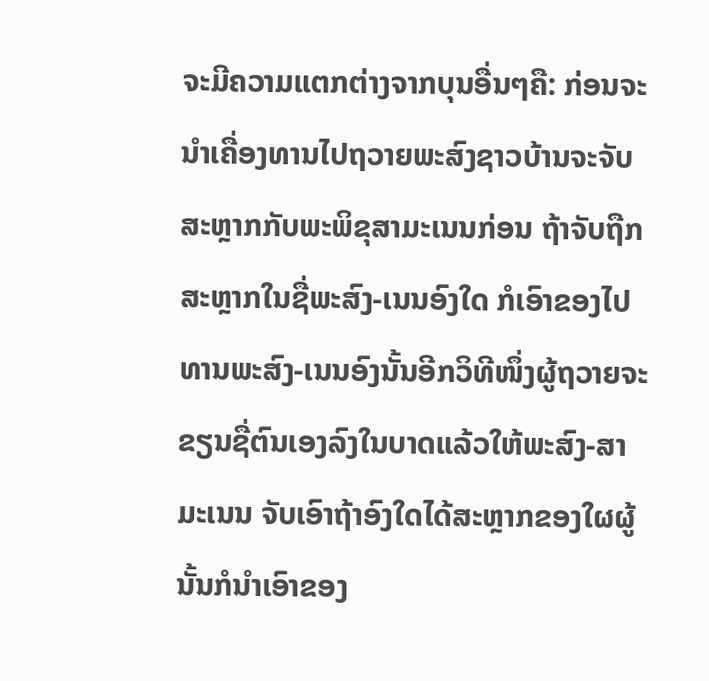ຈະມີຄວາມແຕກຕ່າງຈາກບຸນອື່ນໆຄື: ກ່ອນຈະນໍາເຄື່ອງທານໄປຖວາຍພະສົງຊາວບ້ານຈະຈັບສະຫຼາກກັບພະພິຂຸສາມະເນນກ່ອນ ຖ້າຈັບຖືກສະຫຼາກໃນຊື່ພະສົງ-ເນນອົງໃດ ກໍເອົາຂອງໄປທານພະສົງ-ເນນອົງນັ້ນອີກວິທີໜຶ່ງຜູ້ຖວາຍຈະຂຽນຊື່ຕົນເອງລົງໃນບາດແລ້ວໃຫ້ພະສົງ-ສາມະເນນ ຈັບເອົາຖ້າອົງໃດໄດ້ສະຫຼາກຂອງໃຜຜູ້ນັ້ນກໍນໍາເອົາຂອງ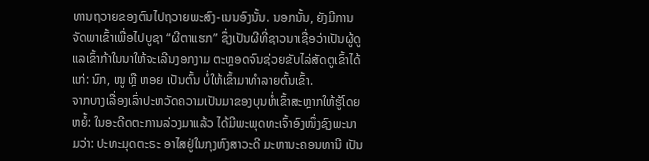ທານຖວາຍຂອງຕົນໄປຖວາຍພະສົງ-ເນນອົງນັ້ນ. ນອກນັ້ນ, ຍັງມີການຈັດພາເຂົ້າເພື່ອໄປບູຊາ “ຜີຕາແຮກ” ຊຶ່ງເປັນຜີທີ່ຊາວນາເຊື່ອວ່າເປັນຜູ້ດູແລເຂົ້າກ້າໃນນາໃຫ້ຈະເລີນງອກງາມ ຕະຫຼອດຈົນຊ່ວຍຂັບໄລ່ສັດຕູເຂົ້າໄດ້ແກ່: ນົກ, ໜູ ຫຼື ຫອຍ ເປັນຕົ້ນ ບໍ່ໃຫ້ເຂົ້າມາທຳລາຍຕົ້ນເຂົ້າ.
ຈາກບາງເລື່ອງເລົ່າປະຫວັດຄວາມເປັນມາຂອງບຸນຫໍ່ເຂົ້າສະຫຼາກໃຫ້ຮູ້ໂດຍຫຍໍ້: ໃນອະດີດຕະການລ່ວງມາແລ້ວ ໄດ້ມີພະພຸດທະເຈົ້າອົງໜຶ່ງຊົງພະນາມວ່າ: ປະທະມຸດຕະຣະ ອາໄສຢູ່ໃນກຸງຫົງສາວະດີ ມະຫານະຄອນທານີ ເປັນ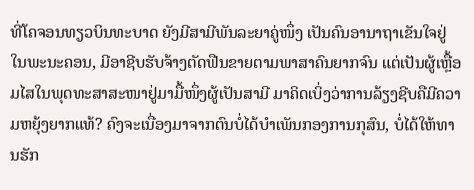ທີ່ໂຄຈອນທຽວບິນທະບາດ ຍັງມີສາມີພັນລະຍາຄູ່ໜຶ່ງ ເປັນຄົນອານາຖາເຂັນໃຈຢູ່ໃນພະນະຄອນ, ມີອາຊີບຮັບຈ້າງຕັດຟືນຂາຍຕາມພາສາຄົນຍາກຈົນ ແຕ່ເປັນຜູ້ເຫຼື້ອມໄສໃນພຸດທະສາສະໜາຢູ່ມາມື້ໜຶ່ງຜູ້ເປັນສາມີ ມາຄິດເບິ່ງວ່າການລ້ຽງຊີບຄືມີຄວາມຫຍຸ້ງຍາກແທ້? ຄົງຈະເນື່ອງມາຈາກຕົນບໍ່ໄດ້ບໍາເພັນກອງການກຸສົນ, ບໍ່ໄດ້ໃຫ້ທານຮັກ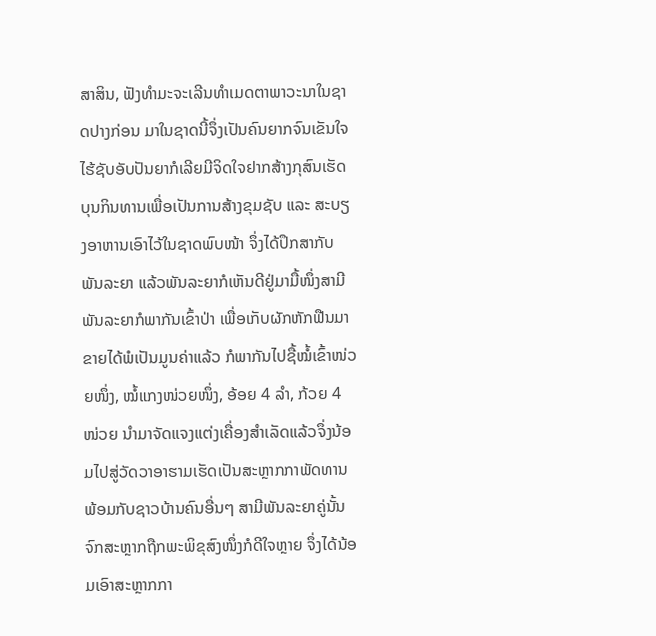ສາສິນ, ຟັງທໍາມະຈະເລີນທໍາເມດຕາພາວະນາໃນຊາດປາງກ່ອນ ມາໃນຊາດນີ້ຈຶ່ງເປັນຄົນຍາກຈົນເຂັນໃຈໄຮ້ຊັບອັບປັນຍາກໍເລີຍມີຈິດໃຈຢາກສ້າງກຸສົນເຮັດບຸນກິນທານເພື່ອເປັນການສ້າງຂຸມຊັບ ແລະ ສະບຽງອາຫານເອົາໄວ້ໃນຊາດພົບໜ້າ ຈຶ່ງໄດ້ປຶກສາກັບພັນລະຍາ ແລ້ວພັນລະຍາກໍເຫັນດີຢູ່ມາມື້ໜຶ່ງສາມີພັນລະຍາກໍພາກັນເຂົ້າປ່າ ເພື່ອເກັບຜັກຫັກຟືນມາຂາຍໄດ້ພໍເປັນມູນຄ່າແລ້ວ ກໍພາກັນໄປຊື້ໝໍ້ເຂົ້າໜ່ວຍໜຶ່ງ, ໝໍ້ແກງໜ່ວຍໜຶ່ງ, ອ້ອຍ 4 ລໍາ, ກ້ວຍ 4 ໜ່ວຍ ນໍາມາຈັດແຈງແຕ່ງເຄື່ອງສໍາເລັດແລ້ວຈຶ່ງນ້ອມໄປສູ່ວັດວາອາຮາມເຮັດເປັນສະຫຼາກກາພັດທານພ້ອມກັບຊາວບ້ານຄົນອື່ນໆ ສາມີພັນລະຍາຄູ່ນັ້ນຈົກສະຫຼາກຖືກພະພິຂຸສົງໜຶ່ງກໍດີໃຈຫຼາຍ ຈຶ່ງໄດ້ນ້ອມເອົາສະຫຼາກກາ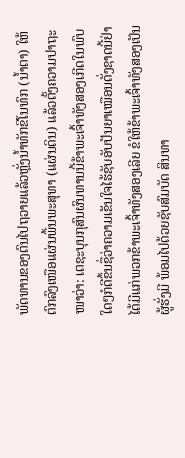ພັດທານຂອງຕົນໄປຖວາຍແລ້ວຫຼັ່ງນໍ້າທັກຂີໂນທົກ (ນໍ້າຕາ) ໃຫ້ຕົກລົງເໜືອແຜ່ນພື້ນພະສຸທາ (ແຜ່ນດິນ) ແລ້ວຕັ້ງຄວາມປາຖະໜາວ່າ: ເຕຊະບຸນກຸສົນຜົນທານນີ້ຂ້າພະເຈົ້າທັງສອງເກີດໃນພົບໃດໆກໍດີຂຶ້ນຊື່ວ່າຄວາມເຂັນໃຈໄຮ້ຊັບອັບປັນຍາເໝືອນດັ່ງຊາດນີ້ຢ່າໄດ້ມີແກ່ພວກຂ້າພະເຈົ້າທັງສອງເລີຍ ຂໍໃຫ້ຂ້າພະເຈົ້າທັງສອງເປັນຜູ້ຮັ່ງມີ ພ້ອມໄປດ້ວຍຊັບສົມບັດ ສິນທາ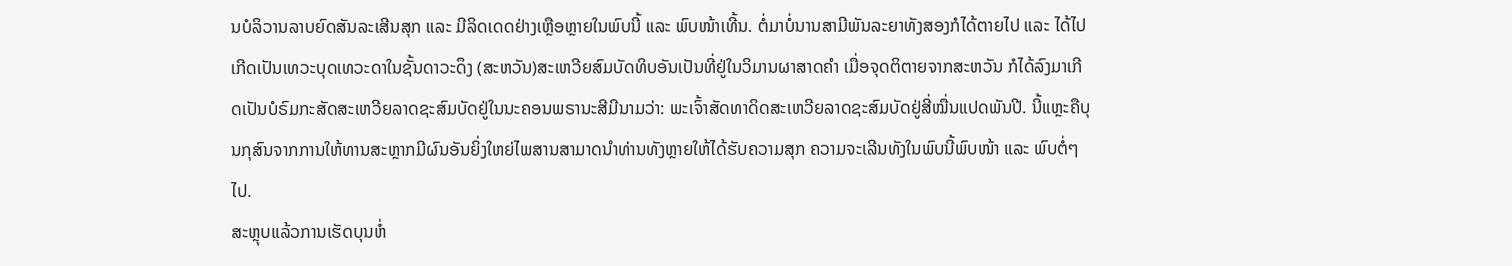ນບໍລິວານລາບຍົດສັນລະເສີນສຸກ ແລະ ມີລິດເດດຢ່າງເຫຼືອຫຼາຍໃນພົບນີ້ ແລະ ພົບໜ້າເທີ້ນ. ຕໍ່ມາບໍ່ນານສາມີພັນລະຍາທັງສອງກໍໄດ້ຕາຍໄປ ແລະ ໄດ້ໄປເກີດເປັນເທວະບຸດເທວະດາໃນຊັ້ນດາວະດຶງ (ສະຫວັນ)ສະເຫວີຍສົມບັດທິບອັນເປັນທີ່ຢູ່ໃນວິມານຜາສາດຄໍາ ເມື່ອຈຸດຕິຕາຍຈາກສະຫວັນ ກໍໄດ້ລົງມາເກີດເປັນບໍຣົມກະສັດສະເຫວີຍລາດຊະສົມບັດຢູ່ໃນນະຄອນພຣານະສີມີນາມວ່າ: ພະເຈົ້າສັດທາດິດສະເຫວີຍລາດຊະສົມບັດຢູ່ສີ່ໝື່ນແປດພັນປີ. ນີ້ແຫຼະຄືບຸນກຸສົນຈາກການໃຫ້ທານສະຫຼາກມີຜົນອັນຍິ່ງໃຫຍ່ໄພສານສາມາດນໍາທ່ານທັງຫຼາຍໃຫ້ໄດ້ຮັບຄວາມສຸກ ຄວາມຈະເລີນທັງໃນພົບນີ້ພົບໜ້າ ແລະ ພົບຕໍ່ໆໄປ.
ສະຫຼຸບແລ້ວການເຮັດບຸນຫໍ່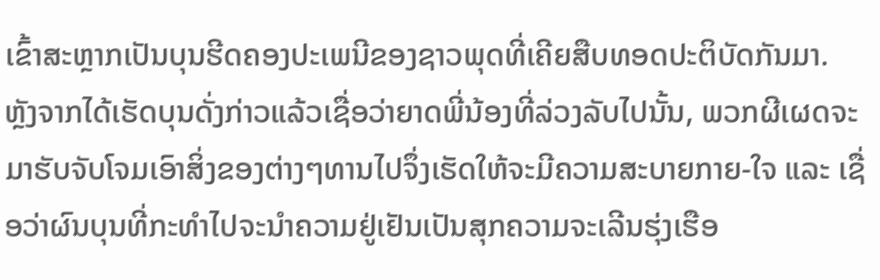ເຂົ້າສະຫຼາກເປັນບຸນຮີດຄອງປະເພນີຂອງຊາວພຸດທີ່ເຄີຍສືບທອດປະຕິບັດກັນມາ. ຫຼັງຈາກໄດ້ເຮັດບຸນດັ່ງກ່າວແລ້ວເຊື່ອວ່າຍາດພີ່ນ້ອງທີ່ລ່ວງລັບໄປນັ້ນ, ພວກຜີເຜດຈະມາຮັບຈັບໂຈມເອົາສິ່ງຂອງຕ່າງໆທານໄປຈຶ່ງເຮັດໃຫ້ຈະມີຄວາມສະບາຍກາຍ-ໃຈ ແລະ ເຊື່ອວ່າຜົນບຸນທີ່ກະທຳໄປຈະນຳຄວາມຢູ່ເຢັນເປັນສຸກຄວາມຈະເລີນຮຸ່ງເຮືອ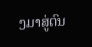ງມາສູ່ຕົນ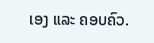ເອງ ແລະ ຄອບຄົວ.